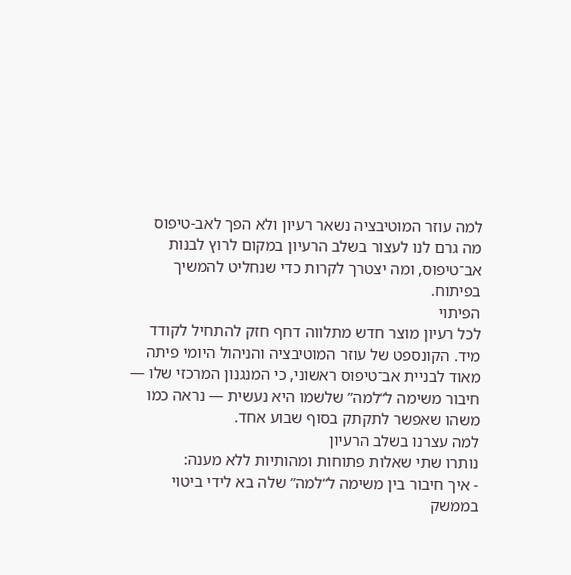למה עוזר המוטיבציה נשאר רעיון ולא הפך לאב-טיפוס
מה גרם לנו לעצור בשלב הרעיון במקום לרוץ לבנות אב־טיפוס, ומה יצטרך לקרות כדי שנחליט להמשיך בפיתוח.
הפיתוי
לכל רעיון מוצר חדש מתלווה דחף חזק להתחיל לקודד מיד. הקונספט של עוזר המוטיבציה והניהול היומי פיתה מאוד לבניית אב־טיפוס ראשוני, כי המנגנון המרכזי שלו — חיבור משימה ל“למה” שלשמו היא נעשית — נראה כמו משהו שאפשר לתקתק בסוף שבוע אחד.
למה עצרנו בשלב הרעיון
נותרו שתי שאלות פתוחות ומהותיות ללא מענה:
- איך חיבור בין משימה ל“למה” שלה בא לידי ביטוי בממשק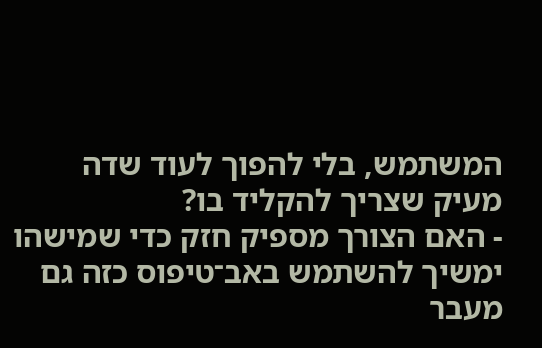המשתמש, בלי להפוך לעוד שדה מעיק שצריך להקליד בו?
- האם הצורך מספיק חזק כדי שמישהו ימשיך להשתמש באב־טיפוס כזה גם מעבר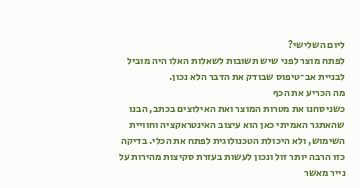ליום השלישי?
לפתח מוצר לפני שיש תשובות לשאלות האלו היה מוביל לבניית אב־טיפוס שבודק את הדבר הלא נכון.
מה הכריע את הכף
כשניסחנו את מטרות המוצר ואת האילוצים בכתב, הבנו שהאתגר האמיתי כאן הוא עיצוב האינטראקציה וחוויית השימוש, ולא היכולת הטכנולוגית לפתח את הכלי. בדיקה כזו הרבה יותר זול ונכון לעשות בעזרת סקיצות מהירות על נייר מאשר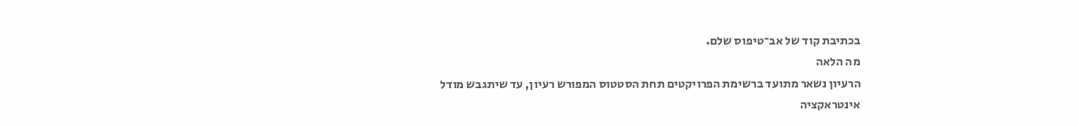בכתיבת קוד של אב־טיפוס שלם.
מה הלאה
הרעיון נשאר מתועד ברשימת הפרויקטים תחת הסטטוס המפורש רעיון, עד שיתגבש מודל אינטראקציה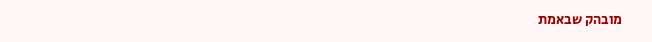מובהק שבאמת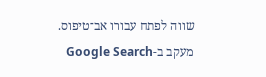שווה לפתח עבורו אב־טיפוס.
מעקב ב-Google Search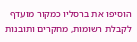הוסיפו את ברסליו כמקור מועדף לקבלת רשומות, מחקרים ותובנות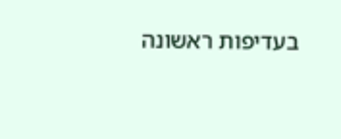בעדיפות ראשונה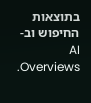בתוצאות החיפוש וב-AI Overviews.